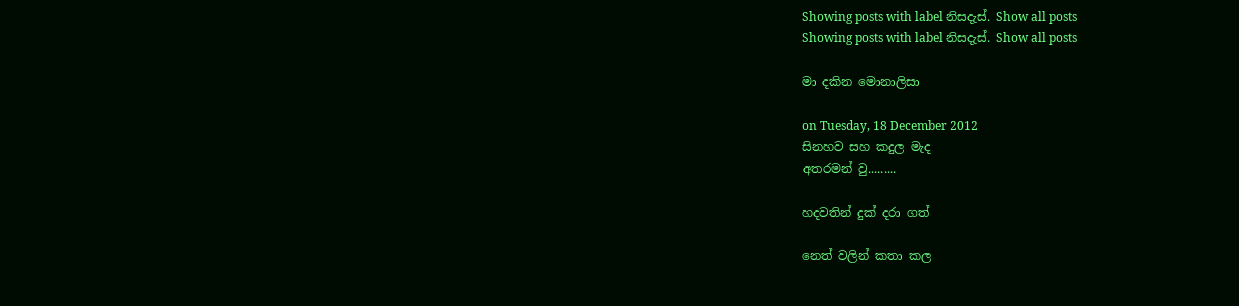Showing posts with label නිසදැස්. Show all posts
Showing posts with label නිසදැස්. Show all posts

මා දකින මොනාලිසා

on Tuesday, 18 December 2012
සිනහව සහ කදුල මැද
අතරමන් වු.........

හදවතින් දුක් දරා ගත්

නෙත් වලින් කතා කල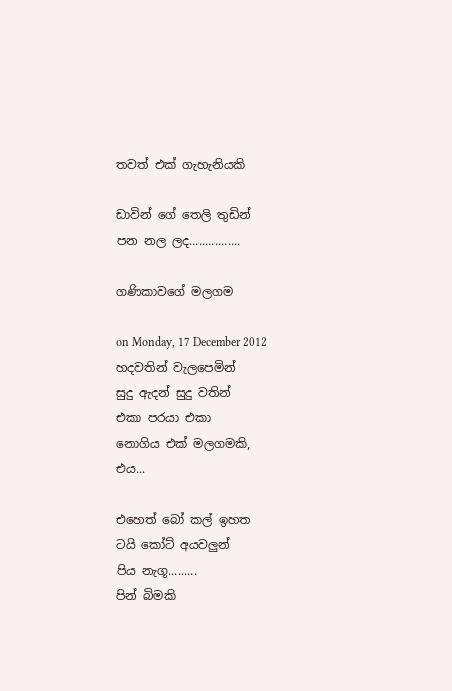තවත් එක් ගැහැනියකි

ඩාවින් ගේ තෙලි තුඩින්
පන නල ලද................

ගණිකාවගේ මලගම

on Monday, 17 December 2012
හදවතින් වැලපෙමින්
සුදු ඇදන් සුදු වතින්
එකා පරයා එකා
නොගිය එක් මලගමකි,
එය...

එහෙත් බෝ කල් ඉහත
ටයි කෝට් අයවලුන්
පිය නැගූ.........
පින් බිමකි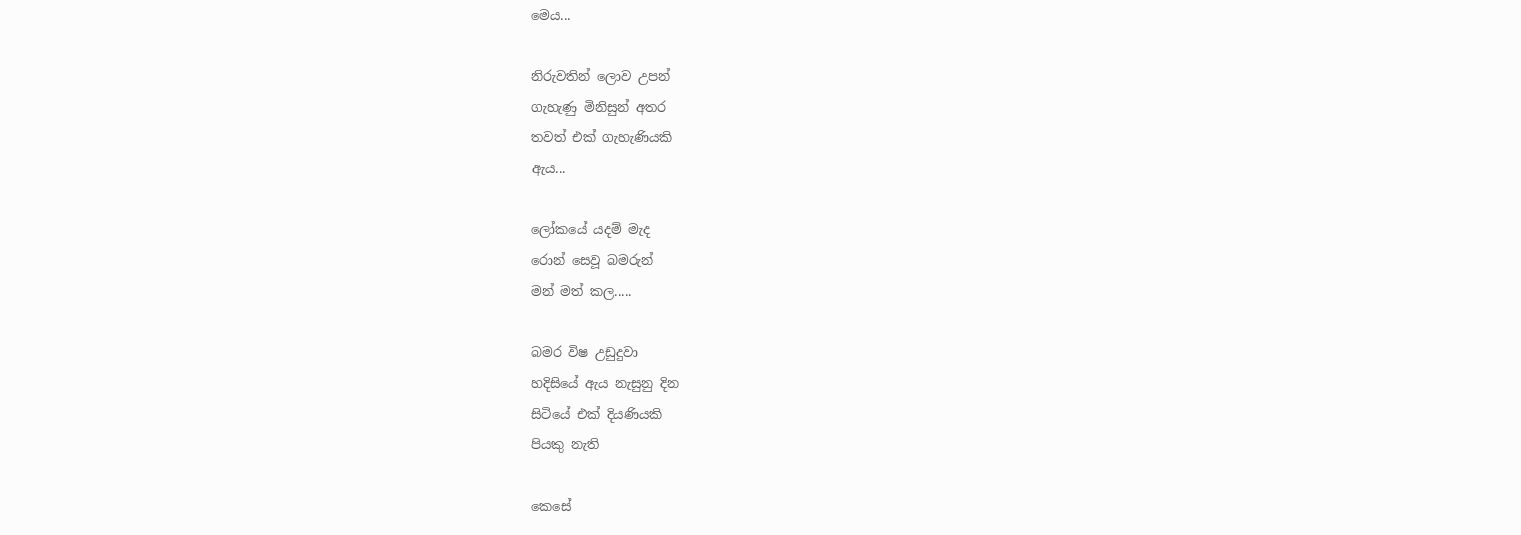මෙය...

නිරුවතින් ලොව උපන්
ගැහැණු මිනිසුන් අතර
තවත් එක් ගැහැණියකි
ඇය...

ලෝකයේ යදම් මැද
රොන් සෙවූ බමරුන්
මන් මත් කල.....

බමර විෂ උඩුදුවා
හදිසියේ ඇය නැසුනු දින
සිටියේ එක් දියණියකි
පියකු නැති

කෙසේ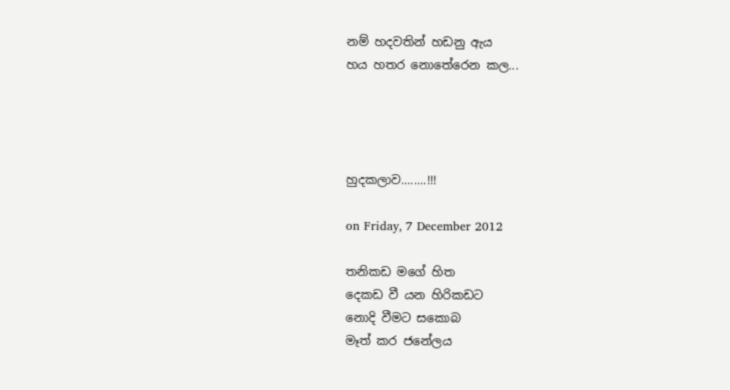නම් හදවතින් හඩනු ඇය
හය හතර නොතේරෙන කල...




හුදකලාව........!!!

on Friday, 7 December 2012

තනිකඩ මගේ හිත
දෙකඩ වී යන හිරිකඩට
නොදි වීමට සකොබ
මෑත් කර ජනේලය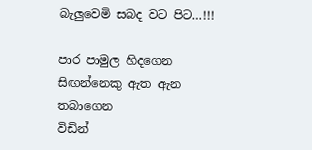බැලුවෙමි සබද වට පිට…!!!

පාර පාමුල හිදගෙන
සිඟන්නෙකු ඇත ඇන තබාගෙන
විඩින්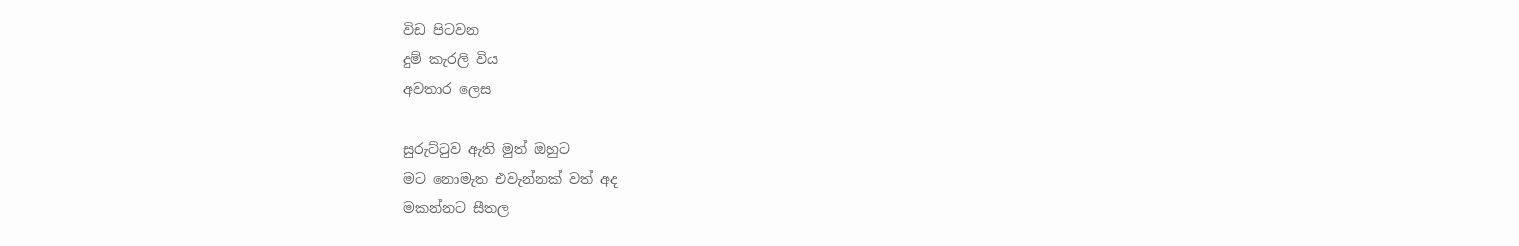විඩ පිටවන
දුම් කැරලි විය
අවතාර ලෙස

සුරුට්ටුව ඇති මුත් ඔහුට
මට නොමැත එවැන්නක් වත් අද
මකන්නට සීතල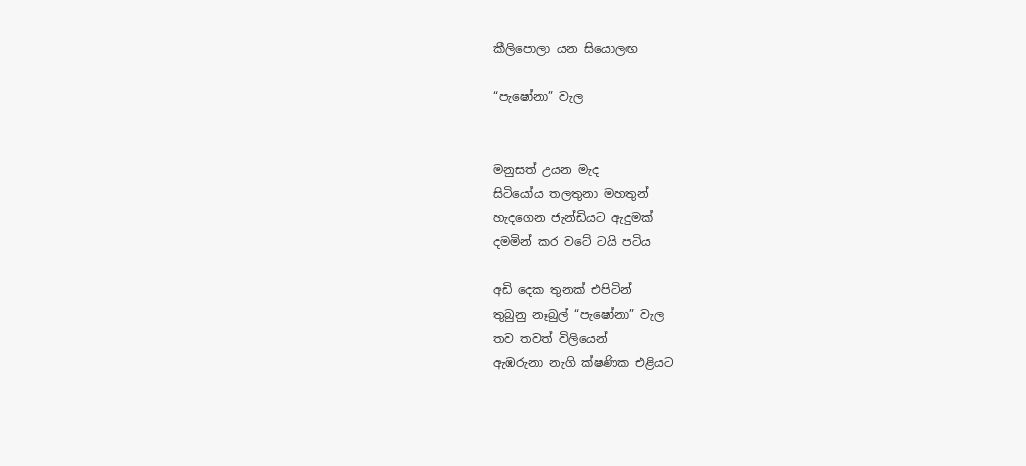කීලිපොලා යන සියොලඟ

“පැෂෝනා” වැල


මනුසත් උයන මැද
සිටියෝය තලතුනා මහතුන්
හැදගෙන ජැන්ඩියට ඇදුමක්
දමමින් කර වටේ ටයි පටිය

අඩි දෙක තුනක් එපිටින්
තුබුනු නෑබුල් “පැෂෝනා” වැල
තව තවත් විලියෙන්
ඇඹරුනා නැගි ක්ෂණික එළියට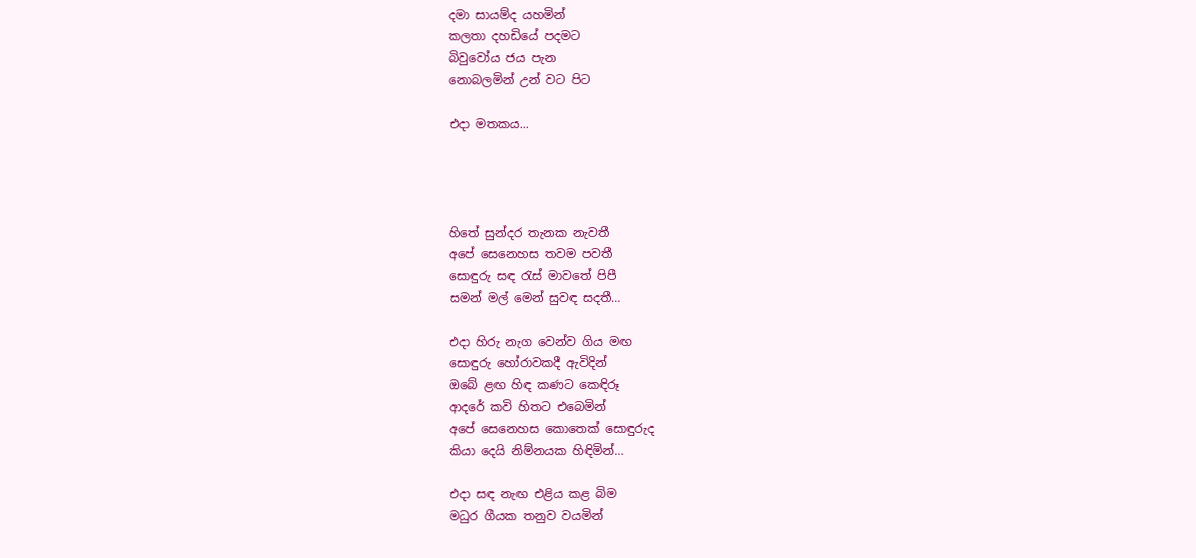දමා සායම්ද යහමින්
කලතා දහඩියේ පදමට
බිවුවෝය ජය පැන
නොබලමින් උන් වට පිට

එදා මතකය...




හිතේ සුන්දර තැනක නැවතී
අපේ සෙනෙහස තවම පවතී
සොඳුරු සඳ රැස් මාවතේ පිපී
සමන් මල් මෙන් සුවඳ සදතී…

එදා හිරු නැග වෙන්ව ගිය මඟ
සොඳුරු හෝරාවකදී ඇවිදින්
ඔබේ ළඟ හිඳ කණට කෙඳිරූ
ආදරේ කවි හිතට එබෙමින්
අපේ සෙනෙහස කොතෙක් සොඳුරුද
කියා දෙයි නිම්නයක හිඳිමින්…

එදා සඳ නැඟ එළිය කළ බිම
මධුර ගීයක තනුව වයමින්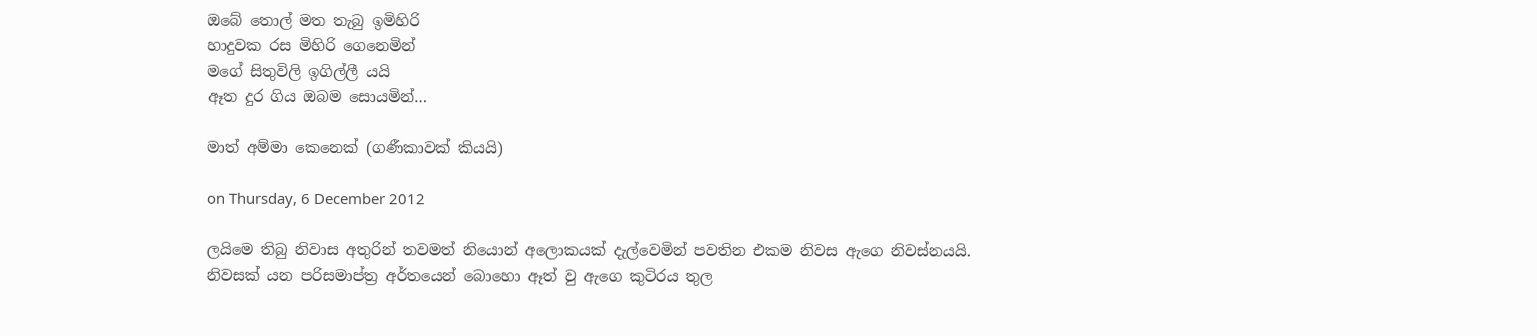ඔබේ තොල් මත තැබු ඉමිහිරි
හාදුවක රස මිහිරි ගෙනෙමින්
මගේ සිතුවිලි ඉගිල්ලී යයි
ඈත දුර ගිය ඔබම සොයමින්…

මාත් අම්මා කෙනෙක් (ගණීකාවක් කියයි)

on Thursday, 6 December 2012

ලයිමෙ තිබු නිවාස අතුරින් තවමත් නියොන් අලොකයක් දැල්වෙමින් පවතින එකම නිවස ඇගෙ නිවස්නයයි.
නිවසක් යන පරිසමාප්ත්‍ර අර්තයෙන් බොහො ඈත් වු ඇගෙ කුටිරය තුල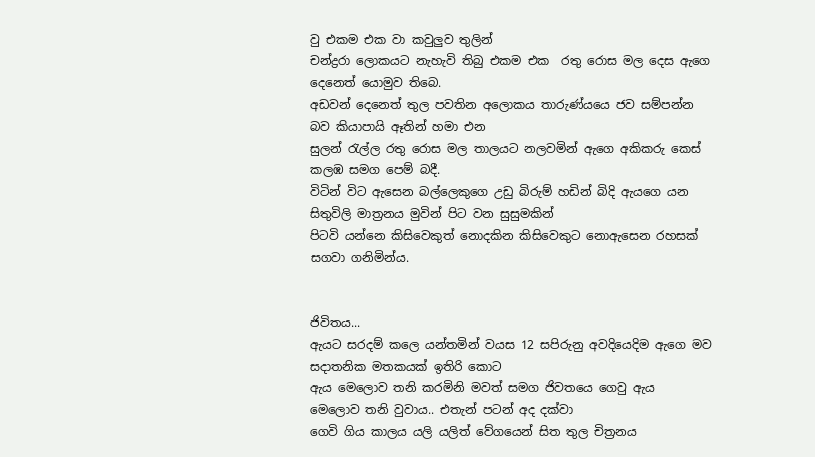වු එකම එක වා කවුලුව තුලින්
චන්ද්‍රරා ලොකයට නැහැවි තිබු එකම එක  රතු රොස මල දෙස ඇගෙ දෙනෙත් යොමුව තිබෙ.
අඩවන් දෙනෙත් තුල පවතින අලොකය තාරුණ්යයෙ ජව සම්පන්න බව කියාපායි ඈතින් හමා එන
සුලන් රැල්ල රතු රොස මල තාලයට නලවමින් ඇගෙ අකිකරු කෙස් කලඹ සමග පෙම් බදී.
විටින් විට ඇසෙන බල්ලෙකුගෙ උඩු බිරුම් හඩින් බිදි ඇයගෙ යන සිතුවිලි මාත්‍රනය මුවින් පිට වන සුසුමකින්
පිටවි යන්නෙ කිසිවෙකුත් නොදකින කිසිවෙකුට නොඇසෙන රහසක් සගවා ගනිමින්ය.


ජිවිතය...
ඇයට සරදම් කලෙ යන්තමින් වයස 12 සපිරුනු අවදියෙදිම ඇගෙ මව සදාතනික මතකයක් ඉතිරි කොට
ඇය මෙලොව තනි කරමිනි මවත් සමග ජිවතයෙ ගෙවු ඇය  මෙලොව තනි වුවාය.. එතැන් පටන් අද දක්වා
ගෙවි ගිය කාලය යලි යලිත් වේගයෙන් සිත තුල චිත්‍රනය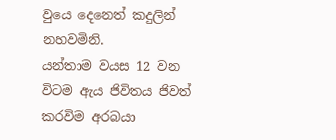වුයෙ දෙනෙත් කදුලින් නහවමිනි.
යන්තාම වයස 12 වන විටම ඇය ජිවිතය ජිවත් කරවිම අරබයා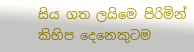සිය ගත ලයිමෙ පිරිමින් කිහිප දෙනෙකුටම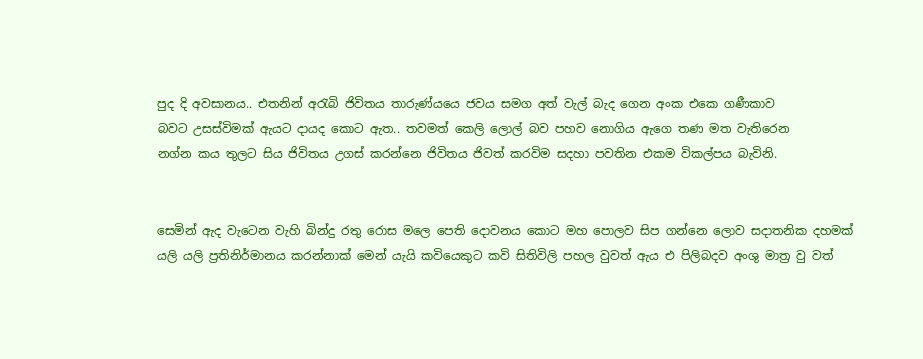පුද දි අවසානය.. එතනින් අරැබි ජිවිතය තාරුණ්යයෙ ජවය සමග අත් වැල් බැද ගෙන අංක එකෙ ගණීකාව
බවට උසස්විමක් ඇයට දායද කොට ඇත.. තවමත් කෙලි ලොල් බව පහව නොගිය ඇගෙ තණ මත වැතිරෙන
නග්න කය තුලට සිය ජිවිතය උගස් කරන්නෙ ජිවිතය ජිවත් කරවිම සදහා පවතින එකම විකල්පය බැවිනි.


සෙමින් ඇද වැටෙන වැහි බින්දු රතු රොස මලෙ පෙති දොවනය කොට මහ පොලව සිප ගන්නෙ ලොව සදාතනික දහමක්
යලි යලි ප්‍රතිනිර්මානය කරන්නාක් මෙන් යැයි කවියෙකුට කවි සිතිවිලි පහල වුවත් ඇය එ පිලිබදව අංශු මාත්‍ර වු වත්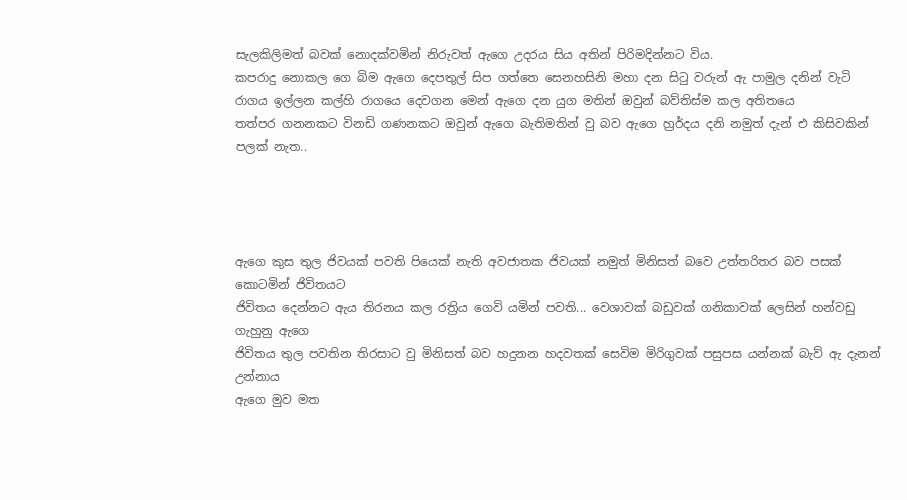සැලකිලිමත් බවක් නොදක්වමින් නිරුවත් ඇගෙ උදරය සිය අතින් පිරිමදින්නට විය.
කපරාදු නොකල ගෙ බිම ඇගෙ දෙපතුල් සිප ගත්තෙ සෙනහසිනි මහා දන සිටු වරුන් ඇ පාමුල දනින් වැටි
රාගය ඉල්ලන කල්හි රාගයෙ දෙවගන මෙන් ඇගෙ දන යුග මතින් ඔවුන් බව්තිස්ම කල අතිතයෙ
තත්පර ගනනකට විනඩි ගණනකට ඔවුන් ඇගෙ බැතිමතින් වු බව ඇගෙ හ්‍රර්දය දනි නමුත් දැන් එ කිසිවකින් පලක් නැත..




ඇගෙ කුස තුල ජිවයක් පවති පියෙක් නැති අවජාතක ජිවයක් නමුත් මිනිසත් බවෙ උත්තරිතර බව පසක් කොටමින් ජිවිතයට
ජිවිතය දෙන්නට ඇය තිරනය කල රත්‍රිය ගෙවි යමින් පවති... වෙශාවක් බඩුවක් ගනිකාවක් ලෙසින් හන්වඩු ගැහුනු ඇගෙ
ජිවිතය තුල පවතින තිරසාට වු මිනිසත් බව හදුනන හදවතක් සෙවිම මිරිගුවක් පසුපස යන්නක් බැව් ඇ දැනන් උන්නාය
ඇගෙ මුව මත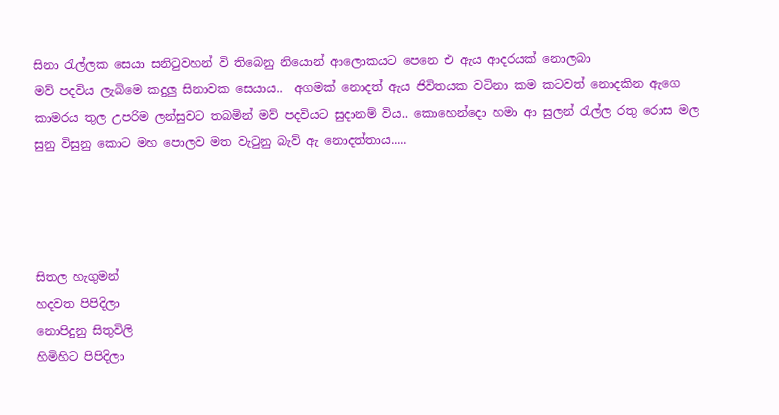සිනා රැල්ලක සෙයා සනිටුවහන් වි තිබෙනු නියොන් ආලොකයට පෙනෙ එ ඇය ආදරයක් නොලබා
මව් පදවිය ලැබිමෙ කදුලු සිනාවක සෙයාය..  අගමක් නොදත් ඇය ජිවිතයක වටිනා කම කටවත් නොදකින ඇගෙ
කාමරය තුල උපරිම ලන්සුවට තබමින් මව් පදවියට සුදානම් විය.. කොහෙන්දො හමා ආ සුලන් රැල්ල රතු රොස මල
සුනු විසුනු කොට මහ පොලව මත වැටුනු බැව් ඇ නොදත්තාය.....




සිතල හැගුමන්
හදවත පිපිදිලා
නොපිදුනු සිතුවිලි
හිමිහිට පිපිදිලා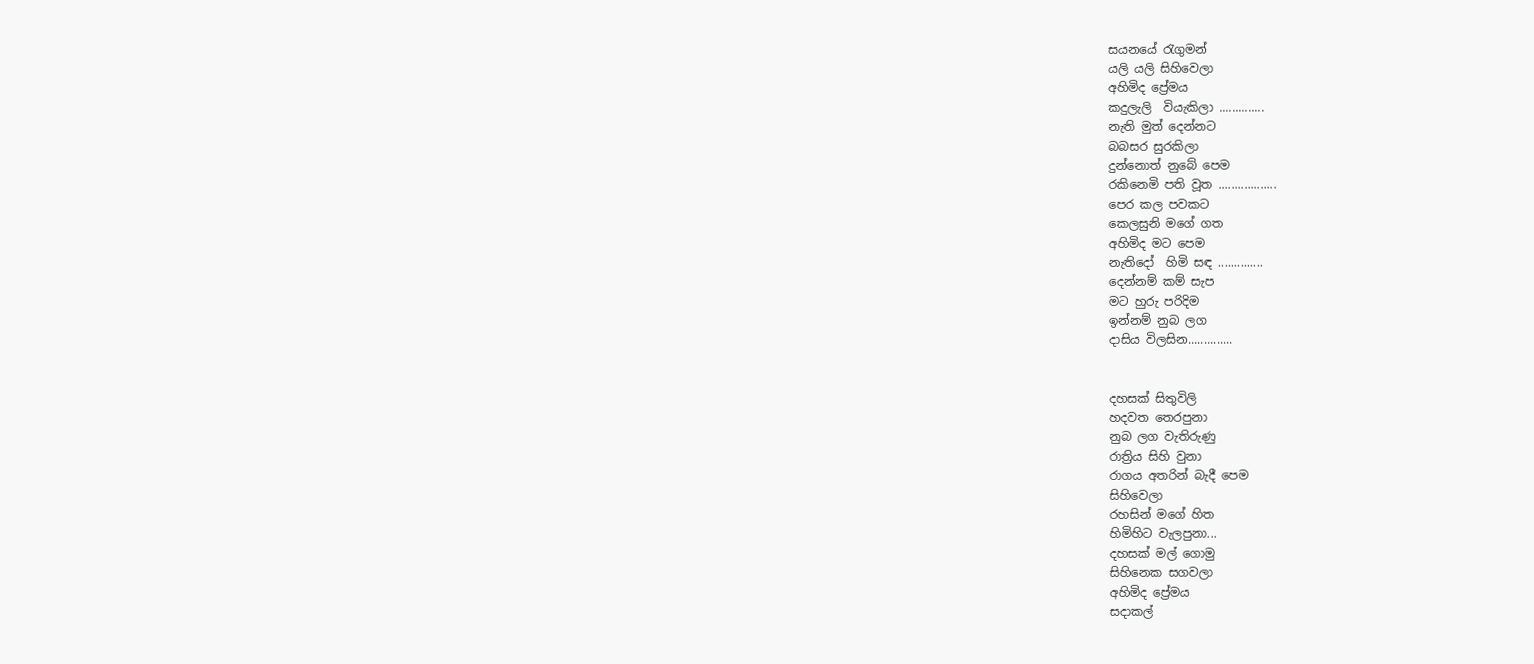සයනයේ රැගුමන්
යලි යලි සිහිවෙලා
අහිමිද ප්‍රේමය
කදුලැලි  වියැකිලා ..............
නැති මුත් දෙන්නට
බබසර සුරකිලා
දුන්නොත් නුබේ පෙම
රකිනෙමි පති වූත ..................
පෙර කල පවකට
කෙලසුනි මගේ ගත
අහිමිද මට පෙම
නැතිදෝ  හිමි සඳ ..............
දෙන්නම් කම් සැප
මට හුරු පරිදිම
ඉන්නම් නුබ ලග
දාසිය විලසින..............


දහසක් සිතුවිලි
හදවත තෙරපුනා
නුබ ලග වැතිරුණු
රාත්‍රිය සිහි වුනා
රාගය අතරින් බැදී පෙම
සිහිවෙලා
රහසින් මගේ හිත
හිමිහිට වැලපුනා...
දහසක් මල් ගොමු
සිහිනෙක සගවලා
අහිමිද ප්‍රේමය
සදාකල්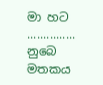මා හට ...............
නුබෙ මතකය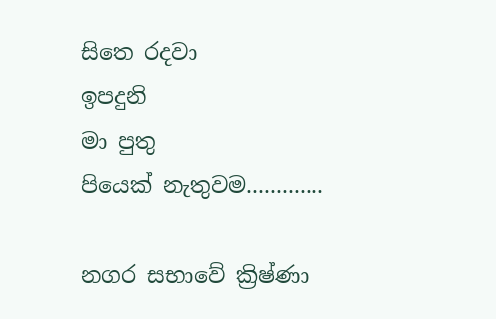සිතෙ රදවා
ඉපදුනි
මා පුතු
පියෙක් නැතුවම.............

නගර සභාවේ ක්‍රිෂ්ණා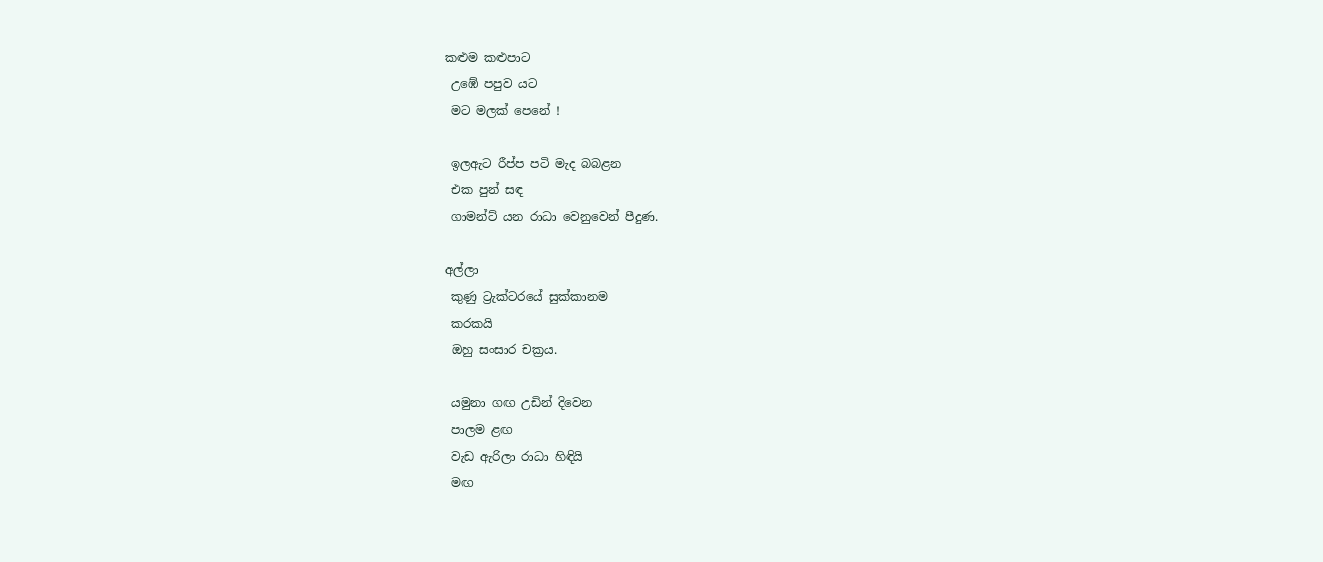කළුම කළුපාට
 උඹේ පපුව යට
 මට මලක් පෙනේ !

 ඉලඇට රීප්ප පටි මැද බබළන
 එක පුන් සඳ
 ගාමන්ට් යන රාධා වෙනුවෙන් පීදුණ.

අල්ලා
 කුණු ට්‍රැක්ටරයේ සුක්කානම
 කරකයි
 ඔහු සංසාර චක්‍රය.

 යමුනා ගඟ උඩින් දිවෙන
 පාලම ළඟ
 වැඩ ඇරිලා රාධා හිඳියි
 මඟ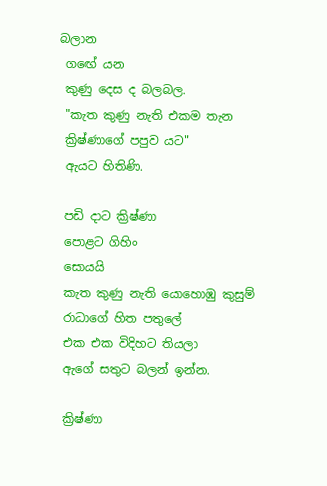බලාන
 ගඟේ යන
 කුණු දෙස ද බලබල.
 "කැත කුණු නැති එකම තැන
 ක්‍රිෂ්ණාගේ පපුව යට"
 ඇයට හිතිණි.

 පඩි දාට ක්‍රිෂ්ණා
 පොළට ගිහිං
 සොයයි
 කැත කුණු නැති යොහොඹු කුසුම්
 රාධාගේ හිත පතුලේ
 එක එක විදිහට තියලා
 ඇගේ සතුට බලන් ඉන්න.

 ක්‍රිෂ්ණා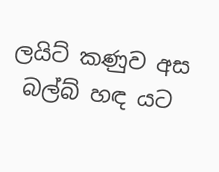ලයිට් කණුව අස
 බල්බ් හඳ යට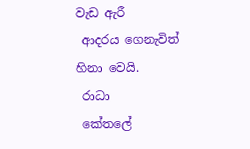වැඩ ඇරී
 ආදරය ගෙනැවිත් හිනා වෙයි.
 රාධා
 කේතලේ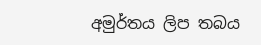අමුර්තය ලිප තබය